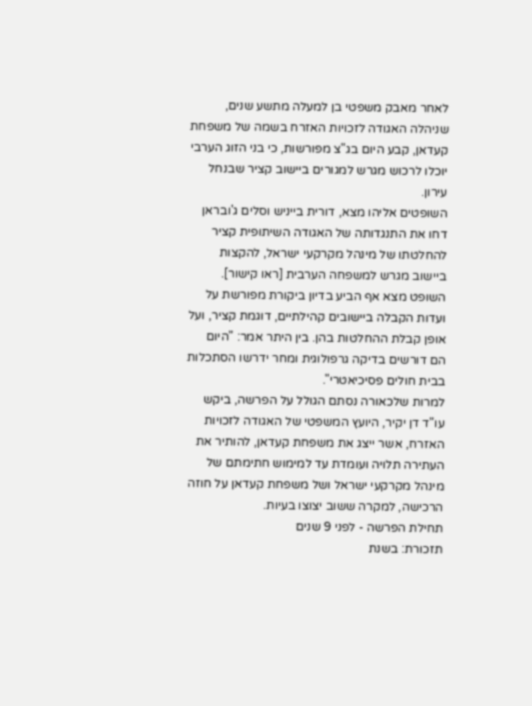לאחר מאבק משפטי בן למעלה מתשע שנים, שניהלה האגודה לזכויות האזרח בשמה של משפחת קעדאן, קבע היום בג"צ מפורשות, כי בני הזוג הערבי יוכלו לרכוש מגרש למגורים ביישוב קציר שבנחל עירון.
השופטים אליהו מצא, דורית בייניש וסלים ג'ובראן דחו את התנגדותה של האגודה השיתופית קציר להחלטתו של מינהל מקרקעי ישראל, להקצות ביישוב מגרש למשפחה הערבית [ראו קישור].
השופט מצא אף הביע בדיון ביקורת מפורשת על ועדות הקבלה ביישובים קהילתיים, דוגמת קציר, ועל אופן קבלת ההחלטות בהן. בין היתר אמר: "היום הם דורשים בדיקה גרפולוגית ומחר ידרשו הסתכלות בבית חולים פסיכיאטרי".
למרות שלכאורה נסתם הגולל על הפרשה, ביקש עו"ד דן יקיר, היועץ המשפטי של האגודה לזכויות האזרח, אשר ייצג את משפחת קעדאן, להותיר את העתירה תלויה ועומדת עד למימוש חתימתם של מינהל מקרקעי ישראל ושל משפחת קעדאן על חוזה הרכישה, למקרה ששוב יצוצו בעיות.
תחילת הפרשה - לפני 9 שנים
תזכורת: בשנת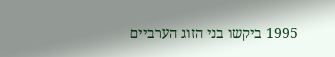1995 ביקשו בני הזוג הערביים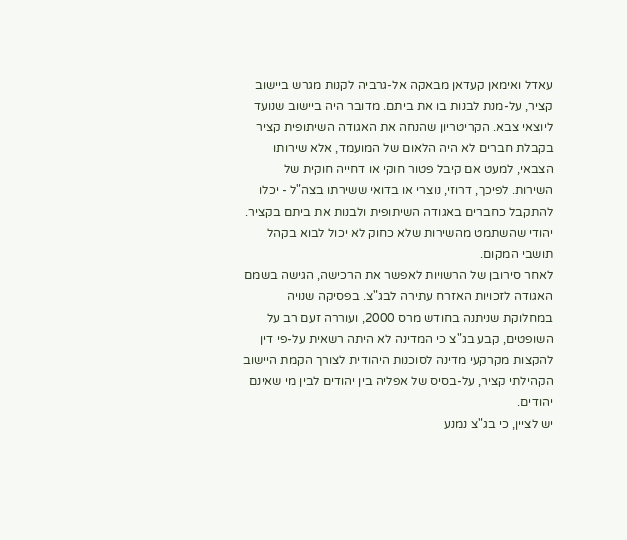עאדל ואימאן קעדאן מבאקה אל-גרביה לקנות מגרש ביישוב קציר, על-מנת לבנות בו את ביתם. מדובר היה ביישוב שנועד ליוצאי צבא. הקריטריון שהנחה את האגודה השיתופית קציר בקבלת חברים לא היה הלאום של המועמד, אלא שירותו הצבאי, למעט אם קיבל פטור חוקי או דחייה חוקית של השירות. לפיכך, דרוזי, נוצרי או בדואי ששירתו בצה"ל - יכלו להתקבל כחברים באגודה השיתופית ולבנות את ביתם בקציר. יהודי שהשתמט מהשירות שלא כחוק לא יכול לבוא בקהל תושבי המקום.
לאחר סירובן של הרשויות לאפשר את הרכישה, הגישה בשמם האגודה לזכויות האזרח עתירה לבג"צ. בפסיקה שנויה במחלוקת שניתנה בחודש מרס 2000, ועוררה זעם רב על השופטים, קבע בג"צ כי המדינה לא היתה רשאית על-פי דין להקצות מקרקעי מדינה לסוכנות היהודית לצורך הקמת היישוב הקהילתי קציר, על-בסיס של אפליה בין יהודים לבין מי שאינם יהודים.
יש לציין, כי בג"צ נמנע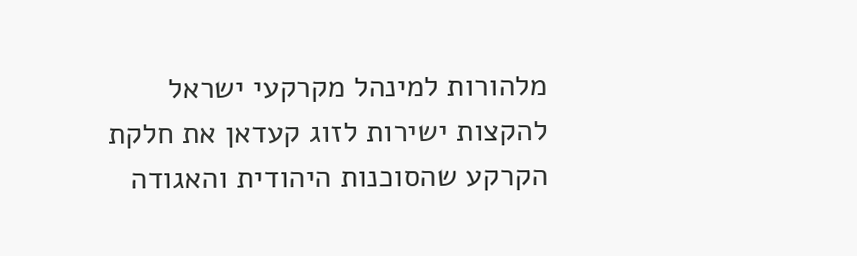מלהורות למינהל מקרקעי ישראל להקצות ישירות לזוג קעדאן את חלקת הקרקע שהסוכנות היהודית והאגודה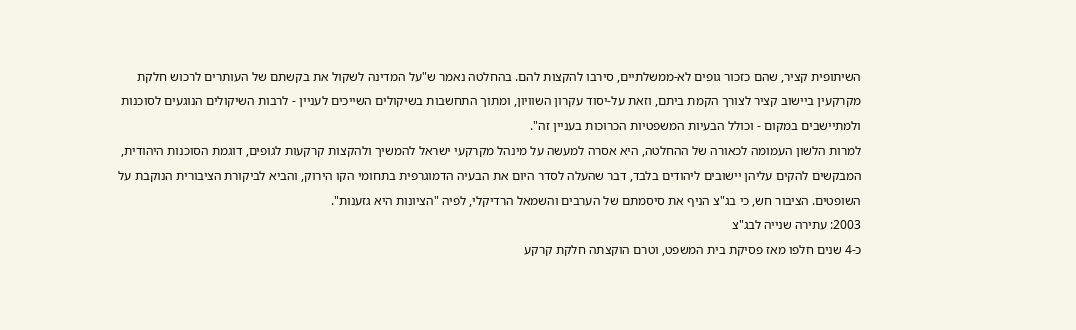השיתופית קציר, שהם כזכור גופים לא-ממשלתיים, סירבו להקצות להם. בהחלטה נאמר ש"על המדינה לשקול את בקשתם של העותרים לרכוש חלקת מקרקעין ביישוב קציר לצורך הקמת ביתם, וזאת על-יסוד עקרון השוויון, ומתוך התחשבות בשיקולים השייכים לעניין - לרבות השיקולים הנוגעים לסוכנות ולמתיישבים במקום - וכולל הבעיות המשפטיות הכרוכות בעניין זה".
למרות הלשון העמומה לכאורה של ההחלטה, היא אסרה למעשה על מינהל מקרקעי ישראל להמשיך ולהקצות קרקעות לגופים, דוגמת הסוכנות היהודית, המבקשים להקים עליהן יישובים ליהודים בלבד, דבר שהעלה לסדר היום את הבעיה הדמוגרפית בתחומי הקו הירוק, והביא לביקורת הציבורית הנוקבת על השופטים. הציבור חש, כי בג"צ הניף את סיסמתם של הערבים והשמאל הרדיקלי, לפיה "הציונות היא גזענות".
2003: עתירה שנייה לבג"צ
כ-4 שנים חלפו מאז פסיקת בית המשפט, וטרם הוקצתה חלקת קרקע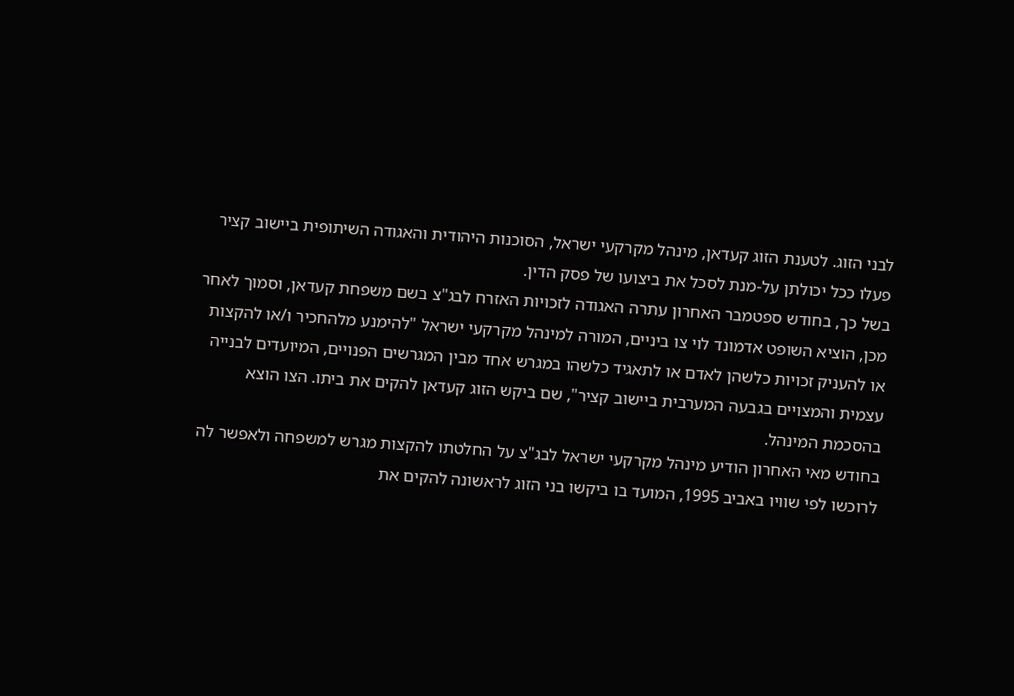לבני הזוג. לטענת הזוג קעדאן, מינהל מקרקעי ישראל, הסוכנות היהודית והאגודה השיתופית ביישוב קציר פעלו ככל יכולתן על-מנת לסכל את ביצועו של פסק הדין.
בשל כך, בחודש ספטמבר האחרון עתרה האגודה לזכויות האזרח לבג"צ בשם משפחת קעדאן, וסמוך לאחר מכן, הוציא השופט אדמונד לוי צו ביניים, המורה למינהל מקרקעי ישראל "להימנע מלהחכיר ו/או להקצות או להעניק זכויות כלשהן לאדם או לתאגיד כלשהו במגרש אחד מבין המגרשים הפנויים, המיועדים לבנייה עצמית והמצויים בגבעה המערבית ביישוב קציר", שם ביקש הזוג קעדאן להקים את ביתו. הצו הוצא בהסכמת המינהל.
בחודש מאי האחרון הודיע מינהל מקרקעי ישראל לבג"צ על החלטתו להקצות מגרש למשפחה ולאפשר לה לרוכשו לפי שוויו באביב 1995, המועד בו ביקשו בני הזוג לראשונה להקים את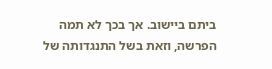ביתם ביישוב. אך בכך לא תמה הפרשה, וזאת בשל התנגדותה של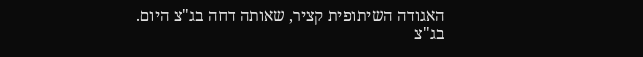האגודה השיתופית קציר, שאותה דחה בג"צ היום.
בג"צ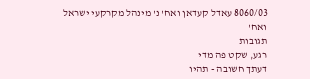8060/03 עאדל קעדאן ואח' נ' מינהל מקרקעי ישראל ואח'
תגובות
רגע, שקט פה מדי
דעתך חשובה - תהיו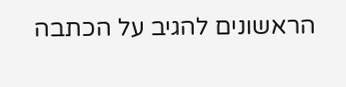הראשונים להגיב על הכתבה